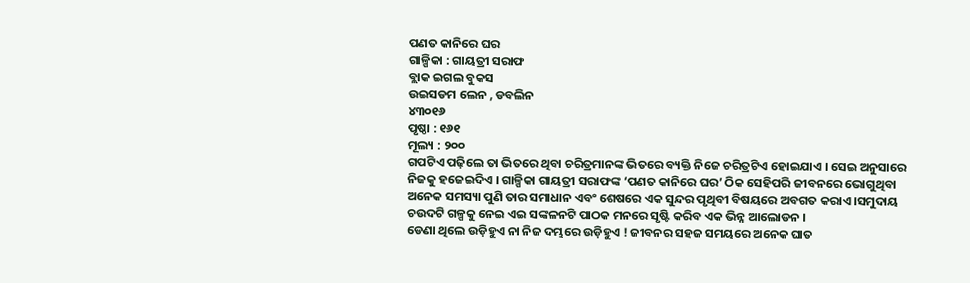ପଣତ କାନିରେ ଘର
ଗାଳ୍ପିକା : ଗାୟତ୍ରୀ ସରାଫ
ବ୍ଲାକ ଇଗଲ ବୁକସ
ଉଇସଡମ ଲେନ , ଡବଲିନ
୪୩୦୧୬
ପୃଷ୍ଠା : ୧୬୧
ମୂଲ୍ୟ : ୨୦୦
ଗପଟିଏ ପଢ଼ିଲେ ତା ଭିତରେ ଥିବା ଚରିତ୍ରମାନଙ୍କ ଭିତରେ ବ୍ୟକ୍ତି ନିଜେ ଚରିତ୍ରଟିଏ ହୋଇଯାଏ । ସେଇ ଅନୁସାରେ ନିଜକୁ ହଜେଇଦିଏ । ଗାଳ୍ପିକା ଗାୟତ୍ରୀ ସରାଫଙ୍କ ‘ପଣତ କାନିରେ ଘର’ ଠିକ ସେହିପରି ଜୀବନରେ ଭୋଗୁଥିବା ଅନେକ ସମସ୍ୟା ପୁଣି ତାର ସମାଧାନ ଏବଂ ଶେଷରେ ଏକ ସୁନ୍ଦର ପୃଥିବୀ ବିଷୟରେ ଅବଗତ କରାଏ ।ସମୁଦାୟ ଚଉଦଟି ଗଳ୍ପକୁ ନେଇ ଏଇ ସଙ୍କଳନଟି ପାଠକ ମନରେ ସୃଷ୍ଟି କରିବ ଏକ ଭିନ୍ନ ଆଲୋଡନ ।
ଡେଣା ଥିଲେ ଉଡ଼ିହୁଏ ନା ନିଜ ଦମ୍ଭରେ ଉଡ଼ିହୁଏ ! ଜୀବନର ସହଜ ସମୟରେ ଅନେକ ଘାତ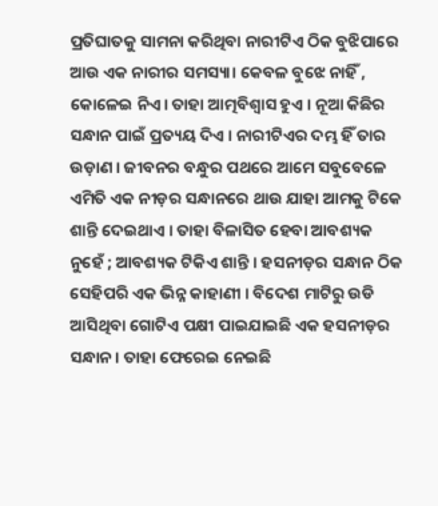ପ୍ରତିଘାତକୁ ସାମନା କରିଥିବା ନାରୀଟିଏ ଠିକ ବୁଝିପାରେ ଆଉ ଏକ ନାରୀର ସମସ୍ୟା। କେବଳ ବୁଝେ ନାହିଁ , କୋଳେଇ ନିଏ। ତାହା ଆତ୍ମବିଶ୍ୱାସ ହୁଏ । ନୂଆ କିଛିର ସନ୍ଧାନ ପାଇଁ ପ୍ରତ୍ୟୟ ଦିଏ । ନାରୀଟିଏର ଦମ୍ଭ ହିଁ ତାର ଉଡ଼ାଣ । ଜୀବନର ବନ୍ଧୁର ପଥରେ ଆମେ ସବୁବେଳେ ଏମିତି ଏକ ନୀଡ଼ର ସନ୍ଧାନରେ ଥାଉ ଯାହା ଆମକୁ ଟିକେ ଶାନ୍ତି ଦେଇଥାଏ । ତାହା ବିଳାସିତ ହେବା ଆବଶ୍ୟକ ନୁହେଁ ; ଆବଶ୍ୟକ ଟିକିଏ ଶାନ୍ତି । ହସନୀଡ଼ର ସନ୍ଧାନ ଠିକ ସେହିପରି ଏକ ଭିନ୍ନ କାହାଣୀ । ବିଦେଶ ମାଟିରୁ ଉଡି ଆସିଥିବା ଗୋଟିଏ ପକ୍ଷୀ ପାଇଯାଇଛି ଏକ ହସନୀଡ଼ର ସନ୍ଧାନ । ତାହା ଫେରେଇ ନେଇଛି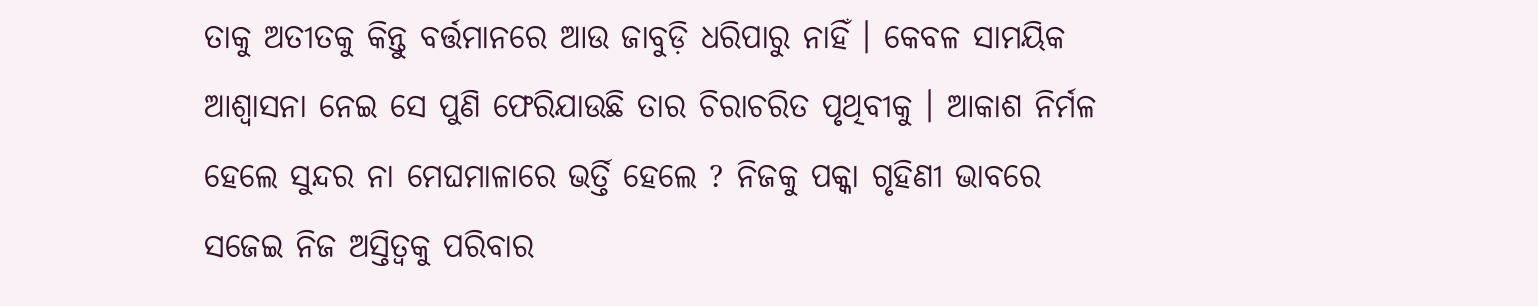ତାକୁ ଅତୀତକୁ କିନ୍ତୁ ବର୍ତ୍ତମାନରେ ଆଉ ଜାବୁଡ଼ି ଧରିପାରୁ ନାହିଁ । କେବଳ ସାମୟିକ ଆଶ୍ୱାସନା ନେଇ ସେ ପୁଣି ଫେରିଯାଉଛି ତାର ଚିରାଚରିତ ପୃଥିବୀକୁ । ଆକାଶ ନିର୍ମଳ ହେଲେ ସୁନ୍ଦର ନା ମେଘମାଳାରେ ଭର୍ତ୍ତି ହେଲେ ? ନିଜକୁ ପକ୍କା ଗୃହିଣୀ ଭାବରେ ସଜେଇ ନିଜ ଅସ୍ତିତ୍ଵକୁ ପରିବାର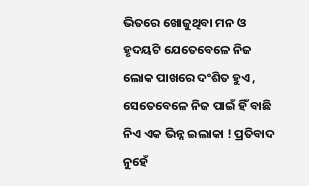ଭିତରେ ଖୋଜୁଥିବା ମନ ଓ ହୃଦୟଟି ଯେତେବେଳେ ନିଜ ଲୋକ ପାଖରେ ଦଂଶିତ ହୁଏ , ସେତେବେଳେ ନିଜ ପାଇଁ ହିଁ ବାଛି ନିଏ ଏକ ଭିନ୍ନ ଇଲାକା ! ପ୍ରତିବାଦ ନୁହେଁ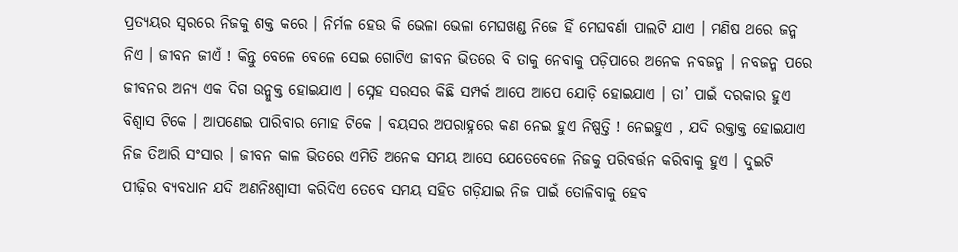ପ୍ରତ୍ୟୟର ସ୍ୱରରେ ନିଜକୁ ଶକ୍ତ କରେ । ନିର୍ମଳ ହେଉ କି ଭେଳା ଭେଳା ମେଘଖଣ୍ଡ ନିଜେ ହିଁ ମେଘବର୍ଣା ପାଲଟି ଯାଏ । ମଣିଷ ଥରେ ଜନ୍ମ ନିଏ । ଜୀବନ ଜୀଏଁ ! କିନ୍ତୁ ବେଳେ ବେଳେ ସେଇ ଗୋଟିଏ ଜୀବନ ଭିତରେ ବି ତାକୁ ନେବାକୁ ପଡ଼ିପାରେ ଅନେକ ନବଜନ୍ମ । ନବଜନ୍ମ ପରେ ଜୀବନର ଅନ୍ୟ ଏକ ଦିଗ ଉନ୍ମୁକ୍ତ ହୋଇଯାଏ । ସ୍ନେହ ସରସର କିଛି ସମ୍ପର୍କ ଆପେ ଆପେ ଯୋଡ଼ି ହୋଇଯାଏ । ତା’ ପାଇଁ ଦରକାର ହୁଏ ବିଶ୍ୱାସ ଟିକେ । ଆପଣେଇ ପାରିବାର ମୋହ ଟିକେ । ବୟସର ଅପରାହ୍ନରେ କଣ ନେଇ ହୁଏ ନିଷ୍ପତ୍ତି ! ନେଇହୁଏ , ଯଦି ରକ୍ତାକ୍ତ ହୋଇଯାଏ ନିଜ ତିଆରି ସଂସାର । ଜୀବନ କାଳ ଭିତରେ ଏମିତି ଅନେକ ସମୟ ଆସେ ଯେତେବେଳେ ନିଜକୁ ପରିବର୍ତ୍ତନ କରିବାକୁ ହୁଏ । ଦୁଇଟି ପୀଢ଼ିର ବ୍ୟବଧାନ ଯଦି ଅଣନିଃଶ୍ୱାସୀ କରିଦିଏ ତେବେ ସମୟ ସହିତ ଗଡ଼ିଯାଇ ନିଜ ପାଇଁ ତୋଳିବାକୁ ହେବ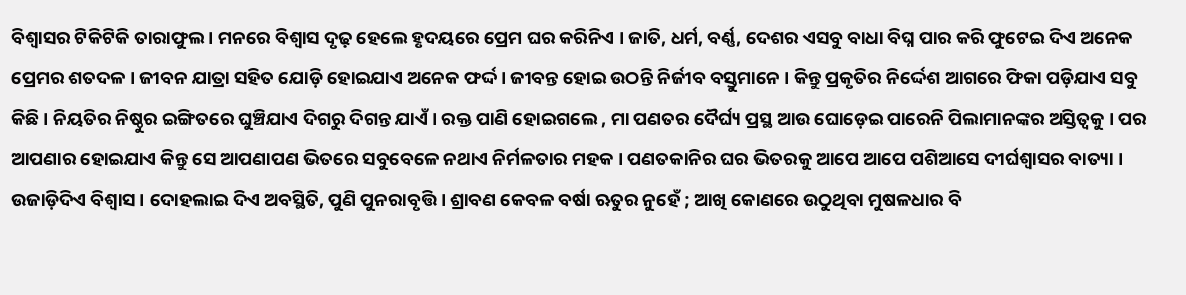ବିଶ୍ୱାସର ଟିକିଟିକି ତାରାଫୁଲ । ମନରେ ବିଶ୍ୱାସ ଦୃଢ଼ ହେଲେ ହୃଦୟରେ ପ୍ରେମ ଘର କରିନିଏ । ଜାତି, ଧର୍ମ, ବର୍ଣ୍ଣ, ଦେଶର ଏସବୁ ବାଧା ବିଘ୍ନ ପାର କରି ଫୁଟେଇ ଦିଏ ଅନେକ ପ୍ରେମର ଶତଦଳ । ଜୀବନ ଯାତ୍ରା ସହିତ ଯୋଡ଼ି ହୋଇଯାଏ ଅନେକ ଫର୍ଦ୍ଦ । ଜୀବନ୍ତ ହୋଇ ଉଠନ୍ତି ନିର୍ଜୀବ ବସ୍ତୁମାନେ । କିନ୍ତୁ ପ୍ରକୃତିର ନିର୍ଦ୍ଦେଶ ଆଗରେ ଫିକା ପଡ଼ିଯାଏ ସବୁ କିଛି । ନିୟତିର ନିଷ୍ଠୁର ଇଙ୍ଗିତରେ ଘୁଞ୍ଚିଯାଏ ଦିଗରୁ ଦିଗନ୍ତ ଯାଏଁ । ରକ୍ତ ପାଣି ହୋଇଗଲେ , ମା ପଣତର ଦୈର୍ଘ୍ୟ ପ୍ରସ୍ଥ ଆଉ ଘୋଡ଼େଇ ପାରେନି ପିଲାମାନଙ୍କର ଅସ୍ତିତ୍ବକୁ । ପର ଆପଣାର ହୋଇଯାଏ କିନ୍ତୁ ସେ ଆପଣାପଣ ଭିତରେ ସବୁବେଳେ ନଥାଏ ନିର୍ମଳତାର ମହକ । ପଣତକାନିର ଘର ଭିତରକୁ ଆପେ ଆପେ ପଶିଆସେ ଦୀର୍ଘଶ୍ୱାସର ବାତ୍ୟା । ଉଜାଡ଼ିଦିଏ ବିଶ୍ୱାସ । ଦୋହଲାଇ ଦିଏ ଅବସ୍ଥିତି, ପୁଣି ପୁନରାବୃତ୍ତି । ଶ୍ରାବଣ କେବଳ ବର୍ଷା ଋତୁର ନୁହେଁ ; ଆଖି କୋଣରେ ଉଠୁଥିବା ମୁଷଳଧାର ବି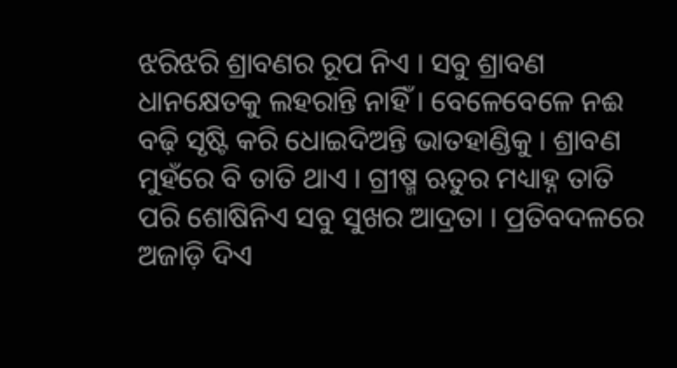ଝରିଝରି ଶ୍ରାବଣର ରୂପ ନିଏ । ସବୁ ଶ୍ରାବଣ ଧାନକ୍ଷେତକୁ ଲହରାନ୍ତି ନାହିଁ । ବେଳେବେଳେ ନଈ ବଢ଼ି ସୃଷ୍ଟି କରି ଧୋଇଦିଅନ୍ତି ଭାତହାଣ୍ଡିକୁ । ଶ୍ରାବଣ ମୁହଁରେ ବି ତାତି ଥାଏ । ଗ୍ରୀଷ୍ମ ଋତୁର ମଧ୍ୟାହ୍ନ ତାତି ପରି ଶୋଷିନିଏ ସବୁ ସୁଖର ଆଦ୍ରତା । ପ୍ରତିବଦଳରେ ଅଜାଡ଼ି ଦିଏ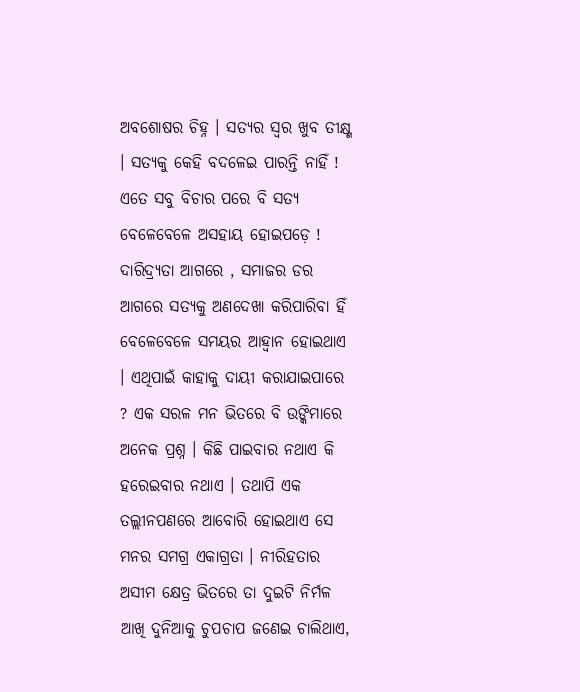ଅବଶୋଷର ଚିହ୍ନ । ସତ୍ୟର ସ୍ୱର ଖୁବ ତୀକ୍ଷ୍ଣ । ସତ୍ୟକୁ କେହି ବଦଳେଇ ପାରନ୍ତି ନାହିଁ ! ଏତେ ସବୁ ବିଚାର ପରେ ବି ସତ୍ୟ ବେଳେବେଳେ ଅସହାୟ ହୋଇପଡ଼େ ! ଦାରିଦ୍ର୍ୟତା ଆଗରେ , ସମାଜର ଡର ଆଗରେ ସତ୍ୟକୁ ଅଣଦେଖା କରିପାରିବା ହିଁ ବେଳେବେଳେ ସମୟର ଆହ୍ୱାନ ହୋଇଥାଏ । ଏଥିପାଇଁ କାହାକୁ ଦାୟୀ କରାଯାଇପାରେ ? ଏକ ସରଳ ମନ ଭିତରେ ବି ଉଙ୍କିମାରେ ଅନେକ ପ୍ରଶ୍ନ । କିଛି ପାଇବାର ନଥାଏ କି ହରେଇବାର ନଥାଏ । ତଥାପି ଏକ ତଲ୍ଲୀନପଣରେ ଆବୋରି ହୋଇଥାଏ ସେ ମନର ସମଗ୍ର ଏକାଗ୍ରତା । ନୀରିହତାର ଅସୀମ କ୍ଷେତ୍ର ଭିତରେ ତା ଦୁଇଟି ନିର୍ମଳ ଆଖି ଦୁନିଆକୁ ଚୁପଚାପ ଜଣେଇ ଚାଲିଥାଏ,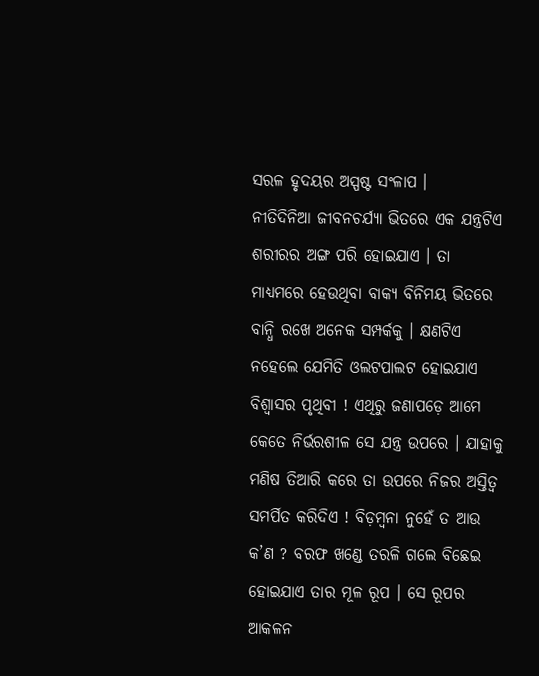ସରଳ ହୃଦୟର ଅସ୍ପଷ୍ଟ ସଂଳାପ ।
ନୀତିଦିନିଆ ଜୀବନଚର୍ଯ୍ୟା ଭିତରେ ଏକ ଯନ୍ତ୍ରଟିଏ ଶରୀରର ଅଙ୍ଗ ପରି ହୋଇଯାଏ । ତା ମାଧ୍ୟମରେ ହେଉଥିବା ବାକ୍ୟ ବିନିମୟ ଭିତରେ ବାନ୍ଧି ରଖେ ଅନେକ ସମ୍ପର୍କକୁ । କ୍ଷଣଟିଏ ନହେଲେ ଯେମିତି ଓଲଟପାଲଟ ହୋଇଯାଏ ବିଶ୍ୱାସର ପୃଥିବୀ ! ଏଥିରୁ ଜଣାପଡ଼େ ଆମେ କେତେ ନିର୍ଭରଶୀଳ ସେ ଯନ୍ତ୍ର ଉପରେ । ଯାହାକୁ ମଣିଷ ତିଆରି କରେ ତା ଉପରେ ନିଜର ଅସ୍ତିତ୍ବ ସମର୍ପିତ କରିଦିଏ ! ବିଡ଼ମ୍ବନା ନୁହେଁ ତ ଆଉ କ’ଣ ? ବରଫ ଖଣ୍ଡେ ତରଳି ଗଲେ ବିଛେଇ ହୋଇଯାଏ ତାର ମୂଳ ରୂପ । ସେ ରୂପର ଆକଳନ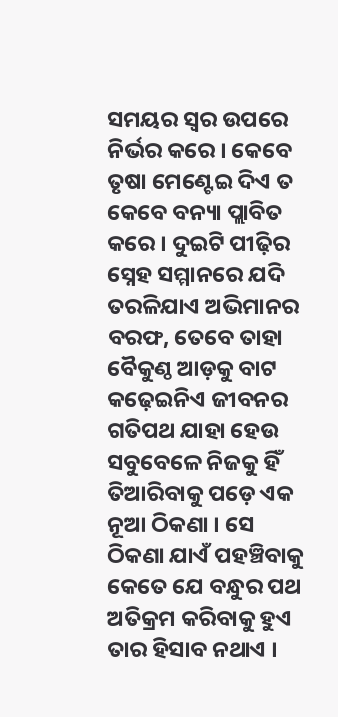ସମୟର ସ୍ୱର ଉପରେ ନିର୍ଭର କରେ । କେବେ ତୃଷା ମେଣ୍ଟେଇ ଦିଏ ତ କେବେ ବନ୍ୟା ପ୍ଲାବିତ କରେ । ଦୁଇଟି ପୀଢ଼ିର ସ୍ନେହ ସମ୍ମାନରେ ଯଦି ତରଳିଯାଏ ଅଭିମାନର ବରଫ, ତେବେ ତାହା ବୈକୁଣ୍ଠ ଆଡ଼କୁ ବାଟ କଢ଼େଇନିଏ ଜୀବନର ଗତିପଥ ଯାହା ହେଉ ସବୁବେଳେ ନିଜକୁ ହିଁ ତିଆରିବାକୁ ପଡ଼େ ଏକ ନୂଆ ଠିକଣା । ସେ ଠିକଣା ଯାଏଁ ପହଞ୍ଚିବାକୁ କେତେ ଯେ ବନ୍ଧୁର ପଥ ଅତିକ୍ରମ କରିବାକୁ ହୁଏ ତାର ହିସାବ ନଥାଏ ।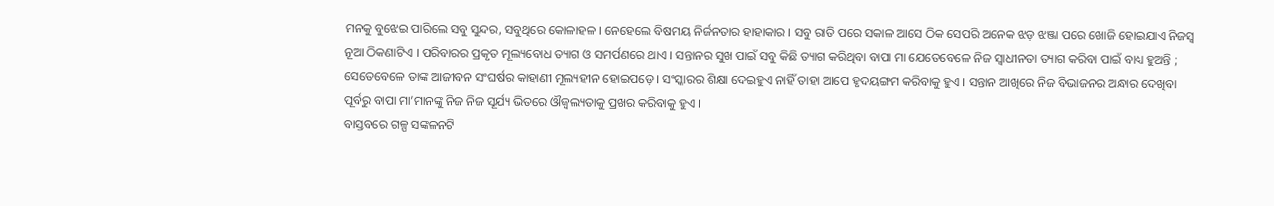ମନକୁ ବୁଝେଇ ପାରିଲେ ସବୁ ସୁନ୍ଦର, ସବୁଥିରେ କୋଳାହଳ । ନେହେଲେ ବିଷମୟ ନିର୍ଜନତାର ହାହାକାର । ସବୁ ରାତି ପରେ ସକାଳ ଆସେ ଠିକ ସେପରି ଅନେକ ଝଡ଼ ଝଞ୍ଜା ପରେ ଖୋଜି ହୋଇଯାଏ ନିଜସ୍ୱ ନୂଆ ଠିକଣାଟିଏ । ପରିବାରର ପ୍ରକୃତ ମୂଲ୍ୟବୋଧ ତ୍ୟାଗ ଓ ସମର୍ପଣରେ ଥାଏ । ସନ୍ତାନର ସୁଖ ପାଇଁ ସବୁ କିଛି ତ୍ୟାଗ କରିଥିବା ବାପା ମା ଯେତେବେଳେ ନିଜ ସ୍ୱାଧୀନତା ତ୍ୟାଗ କରିବା ପାଇଁ ବାଧ୍ୟ ହୁଅନ୍ତି ; ସେତେବେଳେ ତାଙ୍କ ଆଜୀବନ ସଂଘର୍ଷର କାହାଣୀ ମୂଲ୍ୟହୀନ ହୋଇପଡ଼େ । ସଂସ୍କାରର ଶିକ୍ଷା ଦେଇହୁଏ ନାହିଁ ତାହା ଆପେ ହୃଦୟଙ୍ଗମ କରିବାକୁ ହୁଏ । ସନ୍ତାନ ଆଖିରେ ନିଜ ବିଭାଜନର ଅନ୍ଧାର ଦେଖିବା ପୂର୍ବରୁ ବାପା ମା’ମାନଙ୍କୁ ନିଜ ନିଜ ସୂର୍ଯ୍ୟ ଭିତରେ ଔଜ୍ୱଲ୍ୟତାକୁ ପ୍ରଖର କରିବାକୁ ହୁଏ ।
ବାସ୍ତବରେ ଗଳ୍ପ ସଙ୍କଳନଟି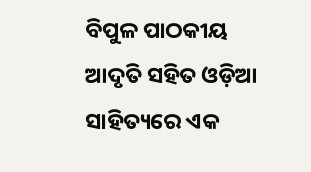ବିପୁଳ ପାଠକୀୟ ଆଦୃତି ସହିତ ଓଡ଼ିଆ ସାହିତ୍ୟରେ ଏକ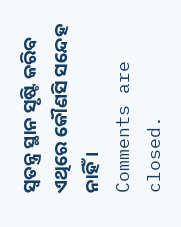ସ୍ୱତନ୍ତ୍ର ସ୍ଥାନ ସୃଷ୍ଟି କରିବ ଏଥିରେ କୌଣସି ସନ୍ଦେହ ନାହିଁ ।
Comments are closed.